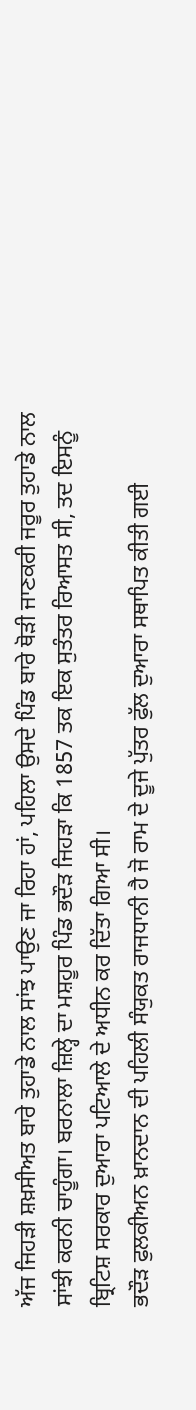ਅੱਜ ਜਿਹੜੀ ਸ਼ਖ਼ਸੀਅਤ ਬਾਰੇ ਤੁਹਾਡੇ ਨਾਲ ਸਾਂਝ ਪਾਉਣ ਜਾ ਰਿਹਾ ਹਾਂ, ਪਹਿਲਾ ਉਸਦੇ ਪਿੰਡ ਬਾਰੇ ਥੋੜੀ ਜਾਣਕਰੀ ਜਰੂਰ ਤੁਹਾਡੇ ਨਾਲ ਸਾਂਝੀ ਕਰਨੀ ਚਾਹੂੰਗਾ। ਬਰਨਾਲਾ ਜ਼ਿਲ੍ਹੇ ਦਾ ਮਸ਼ਹੂਰ ਪਿੰਡ ਭਦੌੜ ਜਿਹੜਾ ਕਿ 1857 ਤਕ ਇਕ ਸੁਤੰਤਰ ਰਿਆਸਤ ਸੀ, ਤਦ ਇਸਨੂੰ ਬ੍ਰਿਟਿਸ਼ ਸਰਕਾਰ ਦੁਆਰਾ ਪਟਿਆਲੇ ਦੇ ਅਧੀਨ ਕਰ ਦਿੱਤਾ ਗਿਆ ਸੀ।
ਭਦੌੜ ਫੁਲਕੀਅਨ ਖ਼ਾਨਦਾਨ ਦੀ ਪਹਿਲੀ ਸੰਯੁਕਤ ਰਾਜਧਾਨੀ ਹੈ ਜੋ ਰਾਮ ਦੇ ਦੂਜੇ ਪੁੱਤਰ ਫੁੱਲ ਦੁਆਰਾ ਸਥਾਪਿਤ ਕੀਤੀ ਗਈ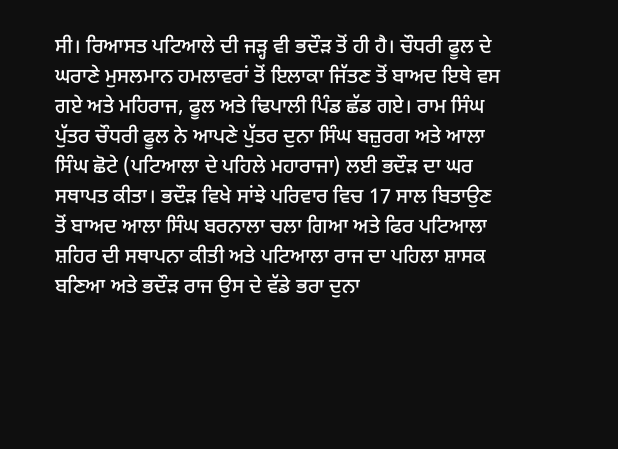ਸੀ। ਰਿਆਸਤ ਪਟਿਆਲੇ ਦੀ ਜੜ੍ਹ ਵੀ ਭਦੌੜ ਤੋਂ ਹੀ ਹੈ। ਚੌਧਰੀ ਫੂਲ ਦੇ ਘਰਾਣੇ ਮੁਸਲਮਾਨ ਹਮਲਾਵਰਾਂ ਤੋਂ ਇਲਾਕਾ ਜਿੱਤਣ ਤੋਂ ਬਾਅਦ ਇਥੇ ਵਸ ਗਏ ਅਤੇ ਮਹਿਰਾਜ, ਫੂਲ ਅਤੇ ਢਿਪਾਲੀ ਪਿੰਡ ਛੱਡ ਗਏ। ਰਾਮ ਸਿੰਘ ਪੁੱਤਰ ਚੌਧਰੀ ਫੂਲ ਨੇ ਆਪਣੇ ਪੁੱਤਰ ਦੁਨਾ ਸਿੰਘ ਬਜ਼ੁਰਗ ਅਤੇ ਆਲਾ ਸਿੰਘ ਛੋਟੇ (ਪਟਿਆਲਾ ਦੇ ਪਹਿਲੇ ਮਹਾਰਾਜਾ) ਲਈ ਭਦੌੜ ਦਾ ਘਰ ਸਥਾਪਤ ਕੀਤਾ। ਭਦੌੜ ਵਿਖੇ ਸਾਂਝੇ ਪਰਿਵਾਰ ਵਿਚ 17 ਸਾਲ ਬਿਤਾਉਣ ਤੋਂ ਬਾਅਦ ਆਲਾ ਸਿੰਘ ਬਰਨਾਲਾ ਚਲਾ ਗਿਆ ਅਤੇ ਫਿਰ ਪਟਿਆਲਾ ਸ਼ਹਿਰ ਦੀ ਸਥਾਪਨਾ ਕੀਤੀ ਅਤੇ ਪਟਿਆਲਾ ਰਾਜ ਦਾ ਪਹਿਲਾ ਸ਼ਾਸਕ ਬਣਿਆ ਅਤੇ ਭਦੌੜ ਰਾਜ ਉਸ ਦੇ ਵੱਡੇ ਭਰਾ ਦੁਨਾ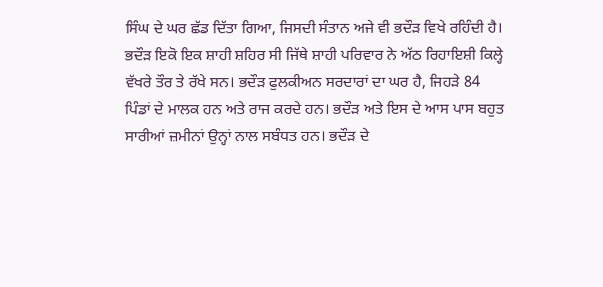ਸਿੰਘ ਦੇ ਘਰ ਛੱਡ ਦਿੱਤਾ ਗਿਆ, ਜਿਸਦੀ ਸੰਤਾਨ ਅਜੇ ਵੀ ਭਦੌੜ ਵਿਖੇ ਰਹਿੰਦੀ ਹੈ।
ਭਦੌੜ ਇਕੋ ਇਕ ਸ਼ਾਹੀ ਸ਼ਹਿਰ ਸੀ ਜਿੱਥੇ ਸ਼ਾਹੀ ਪਰਿਵਾਰ ਨੇ ਅੱਠ ਰਿਹਾਇਸ਼ੀ ਕਿਲ੍ਹੇ ਵੱਖਰੇ ਤੌਰ ਤੇ ਰੱਖੇ ਸਨ। ਭਦੌੜ ਫੁਲਕੀਅਨ ਸਰਦਾਰਾਂ ਦਾ ਘਰ ਹੈ, ਜਿਹੜੇ 84 ਪਿੰਡਾਂ ਦੇ ਮਾਲਕ ਹਨ ਅਤੇ ਰਾਜ ਕਰਦੇ ਹਨ। ਭਦੌੜ ਅਤੇ ਇਸ ਦੇ ਆਸ ਪਾਸ ਬਹੁਤ ਸਾਰੀਆਂ ਜ਼ਮੀਨਾਂ ਉਨ੍ਹਾਂ ਨਾਲ ਸਬੰਧਤ ਹਨ। ਭਦੌੜ ਦੇ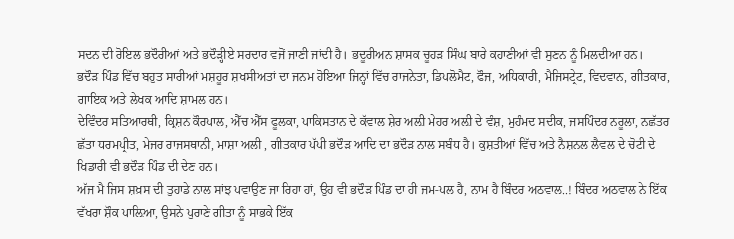ਸਦਨ ਦੀ ਰੋਇਲ ਭਦੌਰੀਆਂ ਅਤੇ ਭਦੌੜ੍ਹੀਏ ਸਰਦਾਰ ਵਜੋਂ ਜਾਣੀ ਜਾਂਦੀ ਹੈ। ਭਦੂਰੀਅਨ ਸ਼ਾਸਕ ਚੂਹੜ ਸਿੰਘ ਬਾਰੇ ਕਹਾਣੀਆਂ ਵੀ ਸੁਣਨ ਨੂੰ ਮਿਲਦੀਆ ਹਨ।
ਭਦੌੜ ਪਿੰਡ ਵਿੱਚ ਬਹੁਤ ਸਾਰੀਆਂ ਮਸ਼ਹੂਰ ਸ਼ਖਸੀਅਤਾਂ ਦਾ ਜਨਮ ਹੋਇਆ ਜਿਨ੍ਹਾਂ ਵਿੱਚ ਰਾਜਨੇਤਾ, ਡਿਪਲੋਮੈਟ, ਫੌਜ, ਅਧਿਕਾਰੀ, ਮੈਜਿਸਟ੍ਰੇਟ, ਵਿਦਵਾਨ, ਗੀਤਕਾਰ, ਗਾਇਕ ਅਤੇ ਲੇਖਕ ਆਦਿ ਸ਼ਾਮਲ ਹਨ।
ਦੇਵਿੰਦਰ ਸਤਿਆਰਥੀ, ਕ੍ਰਿਸ਼ਨ ਕੌਰਪਾਲ, ਐੱਚ ਐੱਸ ਫੂਲਕਾ, ਪਾਕਿਸਤਾਨ ਦੇ ਕੱਵਾਲ ਸ਼ੇਰ ਅਲ਼ੀ ਮੇਹਰ ਅਲ਼ੀ ਦੇ ਵੰਸ਼, ਮੁਹੰਮਦ ਸਦੀਕ, ਜਸਪਿੰਦਰ ਨਰੂਲਾ, ਨਛੱਤਰ ਛੱਤਾ ਧਰਮਪ੍ਰੀਤ, ਮੇਜਰ ਰਾਜਸਥਾਨੀ, ਮਾਸ਼ਾ ਅਲੀ , ਗੀਤਕਾਰ ਪੱਪੀ ਭਦੌੜ ਆਦਿ ਦਾ ਭਦੌੜ ਨਾਲ ਸਬੰਧ ਹੈ। ਕੁਸ਼ਤੀਆਂ ਵਿੱਚ ਅਤੇ ਨੈਸ਼ਨਲ ਲੈਵਲ ਦੇ ਚੋਟੀ ਦੇ ਖਿਡਾਰੀ ਵੀ ਭਦੌੜ ਪਿੰਡ ਦੀ ਦੇਣ ਹਨ।
ਅੱਜ ਮੈ ਜਿਸ ਸ਼ਖ਼ਸ ਦੀ ਤੁਹਾਡੇ ਨਾਲ ਸਾਂਝ ਪਵਾਉਣ ਜਾ ਰਿਹਾ ਹਾਂ, ਉਹ ਵੀ ਭਦੌੜ ਪਿੰਡ ਦਾ ਹੀ ਜਮ-ਪਲ ਹੈ, ਨਾਮ ਹੈ ਬਿੰਦਰ ਅਠਵਾਲ..! ਬਿੰਦਰ ਅਠਵਾਲ ਨੇ ਇੱਕ ਵੱਖਰਾ ਸ਼ੌਕ ਪਾਲ਼ਿਆ, ਉਸਨੇ ਪੁਰਾਣੇ ਗੀਤਾ ਨੂੰ ਸਾਭਕੇ ਇੱਕ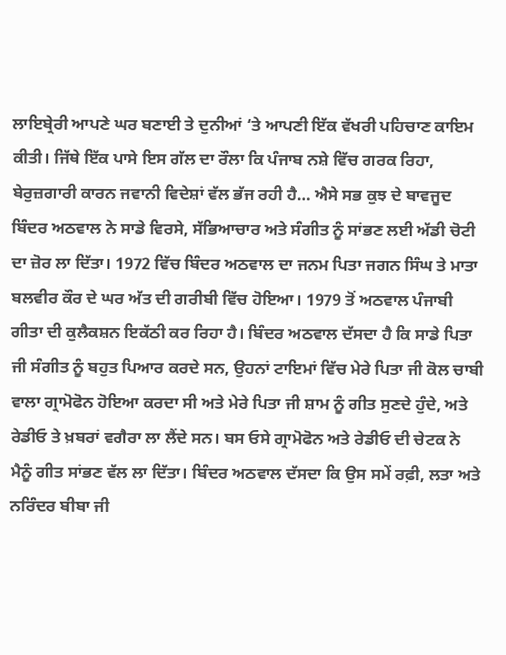ਲਾਇਬ੍ਰੇਰੀ ਆਪਣੇ ਘਰ ਬਣਾਈ ਤੇ ਦੁਨੀਆਂ ‘ਤੇ ਆਪਣੀ ਇੱਕ ਵੱਖਰੀ ਪਹਿਚਾਣ ਕਾਇਮ ਕੀਤੀ। ਜਿੱਥੇ ਇੱਕ ਪਾਸੇ ਇਸ ਗੱਲ ਦਾ ਰੌਲਾ ਕਿ ਪੰਜਾਬ ਨਸ਼ੇ ਵਿੱਚ ਗਰਕ ਰਿਹਾ, ਬੇਰੁਜ਼ਗਾਰੀ ਕਾਰਨ ਜਵਾਨੀ ਵਿਦੇਸ਼ਾਂ ਵੱਲ ਭੱਜ ਰਹੀ ਹੈ… ਐਸੇ ਸਭ ਕੁਝ ਦੇ ਬਾਵਜੂਦ ਬਿੰਦਰ ਅਠਵਾਲ ਨੇ ਸਾਡੇ ਵਿਰਸੇ, ਸੱਭਿਆਚਾਰ ਅਤੇ ਸੰਗੀਤ ਨੂੰ ਸਾਂਭਣ ਲਈ ਅੱਡੀ ਚੋਟੀ ਦਾ ਜ਼ੋਰ ਲਾ ਦਿੱਤਾ। 1972 ਵਿੱਚ ਬਿੰਦਰ ਅਠਵਾਲ ਦਾ ਜਨਮ ਪਿਤਾ ਜਗਨ ਸਿੰਘ ਤੇ ਮਾਤਾ ਬਲਵੀਰ ਕੌਰ ਦੇ ਘਰ ਅੱਤ ਦੀ ਗਰੀਬੀ ਵਿੱਚ ਹੋਇਆ। 1979 ਤੋਂ ਅਠਵਾਲ ਪੰਜਾਬੀ ਗੀਤਾ ਦੀ ਕੁਲੈਕਸ਼ਨ ਇਕੱਠੀ ਕਰ ਰਿਹਾ ਹੈ। ਬਿੰਦਰ ਅਠਵਾਲ ਦੱਸਦਾ ਹੈ ਕਿ ਸਾਡੇ ਪਿਤਾ ਜੀ ਸੰਗੀਤ ਨੂੰ ਬਹੁਤ ਪਿਆਰ ਕਰਦੇ ਸਨ, ਉਹਨਾਂ ਟਾਇਮਾਂ ਵਿੱਚ ਮੇਰੇ ਪਿਤਾ ਜੀ ਕੋਲ ਚਾਬੀ ਵਾਲਾ ਗ੍ਰਾਮੋਫੋਨ ਹੋਇਆ ਕਰਦਾ ਸੀ ਅਤੇ ਮੇਰੇ ਪਿਤਾ ਜੀ ਸ਼ਾਮ ਨੂੰ ਗੀਤ ਸੁਣਦੇ ਹੁੰਦੇ, ਅਤੇ ਰੇਡੀਓ ਤੇ ਖ਼ਬਰਾਂ ਵਗੈਰਾ ਲਾ ਲੈਂਦੇ ਸਨ। ਬਸ ਓਸੇ ਗ੍ਰਾਮੋਫੋਨ ਅਤੇ ਰੇਡੀਓ ਦੀ ਚੇਟਕ ਨੇ ਮੈਨੂੰ ਗੀਤ ਸਾਂਭਣ ਵੱਲ ਲਾ ਦਿੱਤਾ। ਬਿੰਦਰ ਅਠਵਾਲ ਦੱਸਦਾ ਕਿ ਉਸ ਸਮੇਂ ਰਫ਼ੀ, ਲਤਾ ਅਤੇ ਨਰਿੰਦਰ ਬੀਬਾ ਜੀ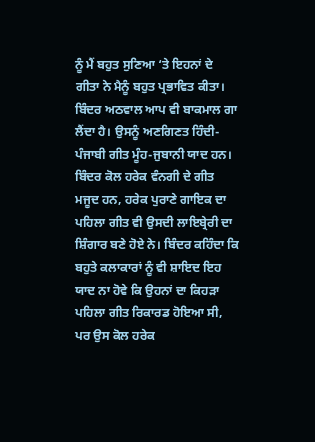ਨੂੰ ਮੈਂ ਬਹੁਤ ਸੁਣਿਆ ‘ਤੇ ਇਹਨਾਂ ਦੇ ਗੀਤਾ ਨੇ ਮੈਨੂੰ ਬਹੁਤ ਪ੍ਰਭਾਵਿਤ ਕੀਤਾ। ਬਿੰਦਰ ਅਠਵਾਲ ਆਪ ਵੀ ਬਾਕਮਾਲ ਗਾ ਲੈਂਦਾ ਹੈ। ਉਸਨੂੰ ਅਣਗਿਣਤ ਹਿੰਦੀ-ਪੰਜਾਬੀ ਗੀਤ ਮੂੰਹ-ਜੁਬਾਨੀ ਯਾਦ ਹਨ। ਬਿੰਦਰ ਕੋਲ ਹਰੇਕ ਵੰਨਗੀ ਦੇ ਗੀਤ ਮਜੂਦ ਹਨ, ਹਰੇਕ ਪੁਰਾਣੇ ਗਾਇਕ ਦਾ ਪਹਿਲਾ ਗੀਤ ਵੀ ਉਸਦੀ ਲਾਇਬ੍ਰੇਰੀ ਦਾ ਸ਼ਿੰਗਾਰ ਬਣੇ ਹੋਏ ਨੇ। ਬਿੰਦਰ ਕਹਿੰਦਾ ਕਿ ਬਹੁਤੇ ਕਲਾਕਾਰਾਂ ਨੂੰ ਵੀ ਸ਼ਾਇਦ ਇਹ ਯਾਦ ਨਾ ਹੋਵੇ ਕਿ ਉਹਨਾਂ ਦਾ ਕਿਹੜਾ ਪਹਿਲਾ ਗੀਤ ਰਿਕਾਰਡ ਹੋਇਆ ਸੀ, ਪਰ ਉਸ ਕੋਲ ਹਰੇਕ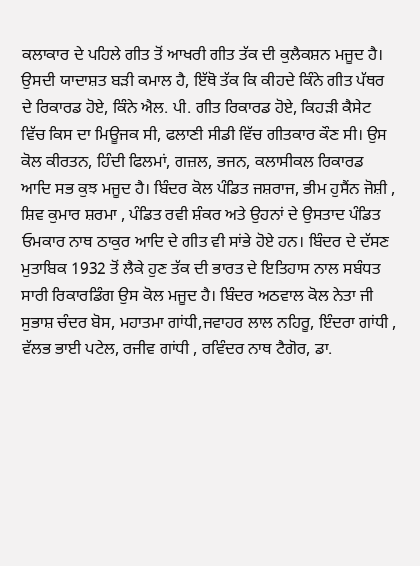ਕਲਾਕਾਰ ਦੇ ਪਹਿਲੇ ਗੀਤ ਤੋਂ ਆਖਰੀ ਗੀਤ ਤੱਕ ਦੀ ਕੁਲੈਕਸ਼ਨ ਮਜੂਦ ਹੈ। ਉਸਦੀ ਯਾਦਾਸ਼ਤ ਬੜੀ ਕਮਾਲ ਹੈ, ਇੱਥੋ ਤੱਕ ਕਿ ਕੀਹਦੇ ਕਿੰਨੇ ਗੀਤ ਪੱਥਰ ਦੇ ਰਿਕਾਰਡ ਹੋਏ, ਕਿੰਨੇ ਐਲ. ਪੀ. ਗੀਤ ਰਿਕਾਰਡ ਹੋਏ, ਕਿਹੜੀ ਕੈਸੇਟ ਵਿੱਚ ਕਿਸ ਦਾ ਮਿਊਜਕ ਸੀ, ਫਲਾਣੀ ਸੀਡੀ ਵਿੱਚ ਗੀਤਕਾਰ ਕੌਣ ਸੀ। ਉਸ ਕੋਲ ਕੀਰਤਨ, ਹਿੰਦੀ ਫਿਲਮਾਂ, ਗਜ਼ਲ, ਭਜਨ, ਕਲਾਸੀਕਲ ਰਿਕਾਰਡ ਆਦਿ ਸਭ ਕੁਝ ਮਜੂਦ ਹੈ। ਬਿੰਦਰ ਕੋਲ ਪੰਡਿਤ ਜਸ਼ਰਾਜ, ਭੀਮ ਹੁਸੈਂਨ ਜੋਸ਼ੀ , ਸ਼ਿਵ ਕੁਮਾਰ ਸ਼ਰਮਾ , ਪੰਡਿਤ ਰਵੀ ਸ਼ੰਕਰ ਅਤੇ ਉਹਨਾਂ ਦੇ ਉਸਤਾਦ ਪੰਡਿਤ ਓਮਕਾਰ ਨਾਥ ਠਾਕੁਰ ਆਦਿ ਦੇ ਗੀਤ ਵੀ ਸਾਂਭੇ ਹੋਏ ਹਨ। ਬਿੰਦਰ ਦੇ ਦੱਸਣ ਮੁਤਾਬਿਕ 1932 ਤੋਂ ਲੈਕੇ ਹੁਣ ਤੱਕ ਦੀ ਭਾਰਤ ਦੇ ਇਤਿਹਾਸ ਨਾਲ ਸਬੰਧਤ ਸਾਰੀ ਰਿਕਾਰਡਿੰਗ ਉਸ ਕੋਲ ਮਜੂਦ ਹੈ। ਬਿੰਦਰ ਅਠਵਾਲ ਕੋਲ ਨੇਤਾ ਜੀ ਸੁਭਾਸ਼ ਚੰਦਰ ਬੋਸ, ਮਹਾਤਮਾ ਗਾਂਧੀ,ਜਵਾਹਰ ਲਾਲ ਨਹਿਰੂ, ਇੰਦਰਾ ਗਾਂਧੀ , ਵੱਲਭ ਭਾਈ ਪਟੇਲ, ਰਜੀਵ ਗਾਂਧੀ , ਰਵਿੰਦਰ ਨਾਥ ਟੈਗੋਰ, ਡਾ.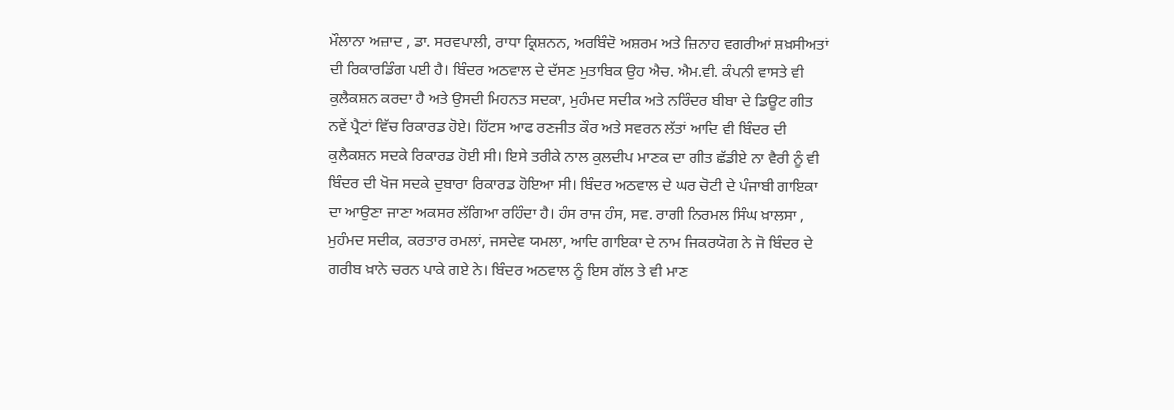ਮੌਲਾਨਾ ਅਜ਼ਾਦ , ਡਾ. ਸਰਵਪਾਲੀ, ਰਾਧਾ ਕ੍ਰਿਸ਼ਨਨ, ਅਰਬਿੰਦੋ ਅਸ਼ਰਮ ਅਤੇ ਜ਼ਿਨਾਹ ਵਗਰੀਆਂ ਸ਼ਖ਼ਸੀਅਤਾਂ ਦੀ ਰਿਕਾਰਡਿੰਗ ਪਈ ਹੈ। ਬਿੰਦਰ ਅਠਵਾਲ ਦੇ ਦੱਸਣ ਮੁਤਾਬਿਕ ਉਹ ਐਚ. ਐਮ.ਵੀ. ਕੰਪਨੀ ਵਾਸਤੇ ਵੀ ਕੁਲੈਕਸ਼ਨ ਕਰਦਾ ਹੈ ਅਤੇ ਉਸਦੀ ਮਿਹਨਤ ਸਦਕਾ, ਮੁਹੰਮਦ ਸਦੀਕ ਅਤੇ ਨਰਿੰਦਰ ਬੀਬਾ ਦੇ ਡਿਊਟ ਗੀਤ ਨਵੇਂ ਪ੍ਰੈਟਾਂ ਵਿੱਚ ਰਿਕਾਰਡ ਹੋਏ। ਹਿੱਟਸ ਆਫ ਰਣਜੀਤ ਕੌਰ ਅਤੇ ਸਵਰਨ ਲੱਤਾਂ ਆਦਿ ਵੀ ਬਿੰਦਰ ਦੀ ਕੁਲੈਕਸ਼ਨ ਸਦਕੇ ਰਿਕਾਰਡ ਹੋਈ ਸੀ। ਇਸੇ ਤਰੀਕੇ ਨਾਲ ਕੁਲਦੀਪ ਮਾਣਕ ਦਾ ਗੀਤ ਛੱਡੀਏ ਨਾ ਵੈਰੀ ਨੂੰ ਵੀ ਬਿੰਦਰ ਦੀ ਖੋਜ ਸਦਕੇ ਦੁਬਾਰਾ ਰਿਕਾਰਡ ਹੋਇਆ ਸੀ। ਬਿੰਦਰ ਅਠਵਾਲ ਦੇ ਘਰ ਚੋਟੀ ਦੇ ਪੰਜਾਬੀ ਗਾਇਕਾ ਦਾ ਆਉਣਾ ਜਾਣਾ ਅਕਸਰ ਲੱਗਿਆ ਰਹਿੰਦਾ ਹੈ। ਹੰਸ ਰਾਜ ਹੰਸ, ਸਵ. ਰਾਗੀ ਨਿਰਮਲ ਸਿੰਘ ਖ਼ਾਲਸਾ , ਮੁਹੰਮਦ ਸਦੀਕ, ਕਰਤਾਰ ਰਮਲਾਂ, ਜਸਦੇਵ ਯਮਲਾ, ਆਦਿ ਗਾਇਕਾ ਦੇ ਨਾਮ ਜਿਕਰਯੋਗ ਨੇ ਜੋ ਬਿੰਦਰ ਦੇ ਗਰੀਬ ਖ਼ਾਨੇ ਚਰਨ ਪਾਕੇ ਗਏ ਨੇ। ਬਿੰਦਰ ਅਠਵਾਲ ਨੂੰ ਇਸ ਗੱਲ ਤੇ ਵੀ ਮਾਣ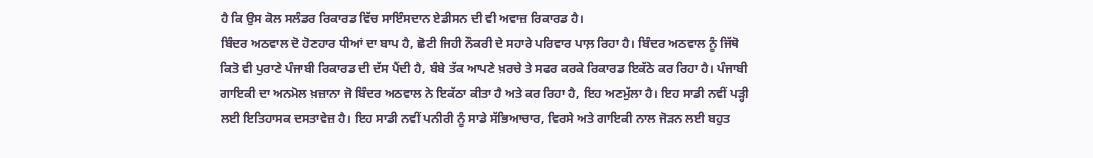ਹੈ ਕਿ ਉਸ ਕੋਲ ਸਲੰਡਰ ਰਿਕਾਰਡ ਵਿੱਚ ਸਾਇੰਸਦਾਨ ਏਡੀਸਨ ਦੀ ਵੀ ਅਵਾਜ਼ ਰਿਕਾਰਡ ਹੈ।
ਬਿੰਦਰ ਅਠਵਾਲ ਦੋ ਹੋਣਹਾਰ ਧੀਆਂ ਦਾ ਬਾਪ ਹੈ, ਛੋਟੀ ਜਿਹੀ ਨੌਕਰੀ ਦੇ ਸਹਾਰੇ ਪਰਿਵਾਰ ਪਾਲ਼ ਰਿਹਾ ਹੈ। ਬਿੰਦਰ ਅਠਵਾਲ ਨੂੰ ਜਿੱਥੋ ਕਿਤੋ ਵੀ ਪੁਰਾਣੇ ਪੰਜਾਬੀ ਰਿਕਾਰਡ ਦੀ ਦੱਸ ਪੈਂਦੀ ਹੈ, ਬੰਬੇ ਤੱਕ ਆਪਣੇ ਖ਼ਰਚੇ ਤੇ ਸਫਰ ਕਰਕੇ ਰਿਕਾਰਡ ਇਕੱਠੇ ਕਰ ਰਿਹਾ ਹੈ। ਪੰਜਾਬੀ ਗਾਇਕੀ ਦਾ ਅਨਮੋਲ ਖ਼ਜ਼ਾਨਾ ਜੋ ਬਿੰਦਰ ਅਠਵਾਲ ਨੇ ਇਕੱਠਾ ਕੀਤਾ ਹੈ ਅਤੇ ਕਰ ਰਿਹਾ ਹੈ, ਇਹ ਅਣਮੁੱਲਾ ਹੈ। ਇਹ ਸਾਡੀ ਨਵੀਂ ਪੜ੍ਹੀ ਲਈ ਇਤਿਹਾਸਕ ਦਸਤਾਵੇਜ਼ ਹੈ। ਇਹ ਸਾਡੀ ਨਵੀਂ ਪਨੀਰੀ ਨੂੰ ਸਾਡੇ ਸੱਭਿਆਚਾਰ, ਵਿਰਸੇ ਅਤੇ ਗਾਇਕੀ ਨਾਲ ਜੋੜਨ ਲਈ ਬਹੁਤ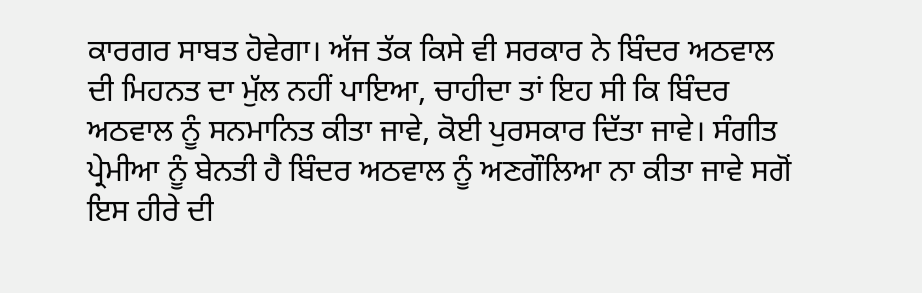ਕਾਰਗਰ ਸਾਬਤ ਹੋਵੇਗਾ। ਅੱਜ ਤੱਕ ਕਿਸੇ ਵੀ ਸਰਕਾਰ ਨੇ ਬਿੰਦਰ ਅਠਵਾਲ ਦੀ ਮਿਹਨਤ ਦਾ ਮੁੱਲ ਨਹੀਂ ਪਾਇਆ, ਚਾਹੀਦਾ ਤਾਂ ਇਹ ਸੀ ਕਿ ਬਿੰਦਰ ਅਠਵਾਲ ਨੂੰ ਸਨਮਾਨਿਤ ਕੀਤਾ ਜਾਵੇ, ਕੋਈ ਪੁਰਸਕਾਰ ਦਿੱਤਾ ਜਾਵੇ। ਸੰਗੀਤ ਪ੍ਰੇਮੀਆ ਨੂੰ ਬੇਨਤੀ ਹੈ ਬਿੰਦਰ ਅਠਵਾਲ ਨੂੰ ਅਣਗੌਲਿਆ ਨਾ ਕੀਤਾ ਜਾਵੇ ਸਗੋਂ ਇਸ ਹੀਰੇ ਦੀ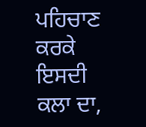ਪਹਿਚਾਣ ਕਰਕੇ ਇਸਦੀ ਕਲਾ ਦਾ,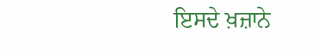ਇਸਦੇ ਖ਼ਜ਼ਾਨੇ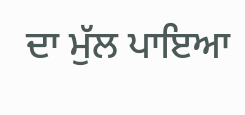ਦਾ ਮੁੱਲ ਪਾਇਆ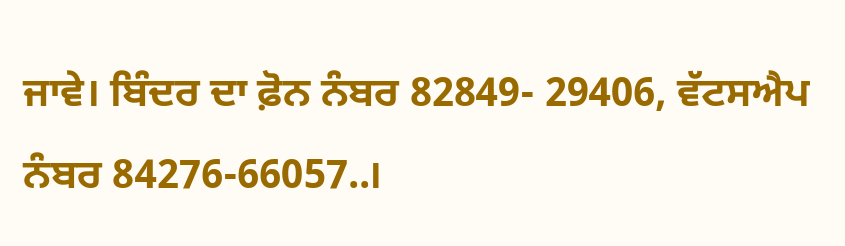ਜਾਵੇ। ਬਿੰਦਰ ਦਾ ਫ਼ੋਨ ਨੰਬਰ 82849- 29406, ਵੱਟਸਐਪ ਨੰਬਰ 84276-66057..।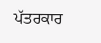ਪੱਤਰਕਾਰ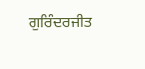ਗੁਰਿੰਦਰਜੀਤ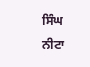ਸਿੰਘ ਨੀਟਾ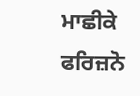ਮਾਛੀਕੇ
ਫਰਿਜ਼ਨੋ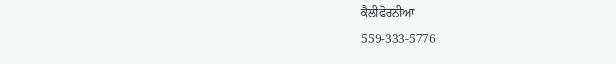ਕੈਲੀਫੋਰਨੀਆ
559-333-5776